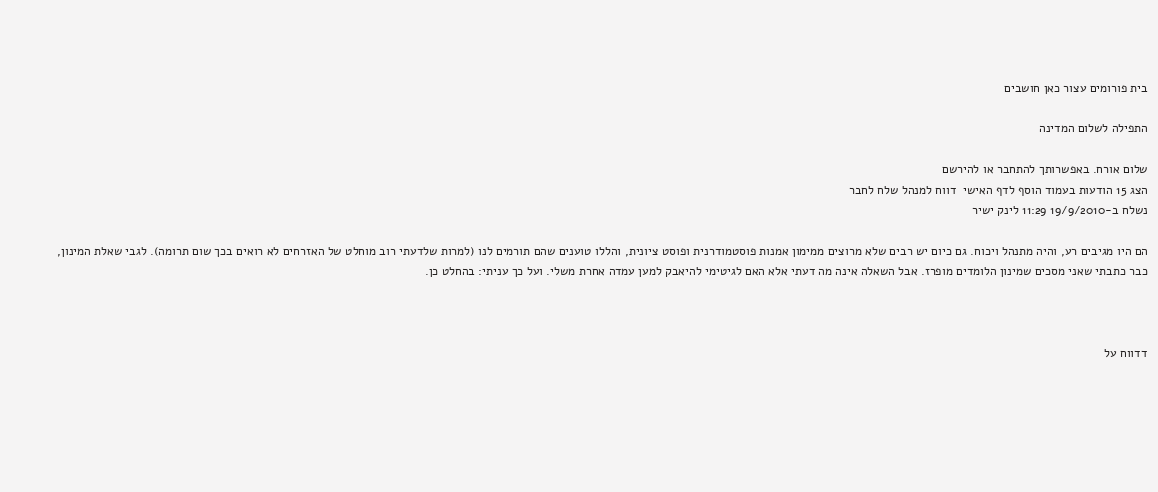בית פורומים עצור כאן חושבים

התפילה לשלום המדינה

שלום אורח. באפשרותך להתחבר או להירשם
הצג 15 הודעות בעמוד הוסף לדף האישי  דווח למנהל שלח לחבר
נשלח ב-19/9/2010 11:29 לינק ישיר

הם היו מגיבים רע, והיה מתנהל ויכוח. גם כיום יש רבים שלא מרוצים ממימון אמנות פוסטמודרנית ופוסט ציונית, והללו טוענים שהם תורמים לנו (למרות שלדעתי רוב מוחלט של האזרחים לא רואים בכך שום תרומה). לגבי שאלת המינון, כבר כתבתי שאני מסכים שמינון הלומדים מופרז. אבל השאלה אינה מה דעתי אלא האם לגיטימי להיאבק למען עמדה אחרת משלי. ועל כך עניתי: בהחלט כן.



דדווח על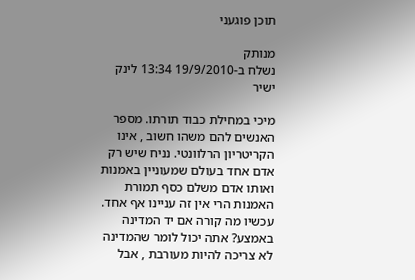תוכן פוגעני

מנותק
נשלח ב-19/9/2010 13:34 לינק ישיר

מיכי במחילת כבוד תורתו. מספר האנשים להם משהו חשוב , אינו הקריטריון הרלוונטי. נניח שיש רק אדם אחד בעולם שמעוניין באמנות ואותו אדם משלם כסף תמורת האמנות הרי אין זה עניינו אף אחד.
עכשיו מה קורה אם יד המדינה באמצע? אתה יכול לומר שהמדינה לא צריכה להיות מעורבת , אבל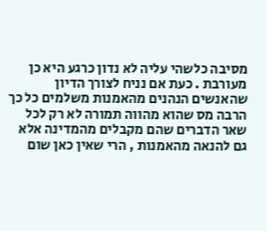מסיבה כלשהי עליה לא נדון כרגע היא כן מעורבת . כעת אם נניח לצורך הדיון שהאנשים הנהנים מהאמנות משלמים כל כך הרבה מס שהוא מהווה תמורה לא רק לכל שאר הדברים שהם מקבלים מהמדינה אלא גם להנאה מהאמנות , הרי שאין כאן שום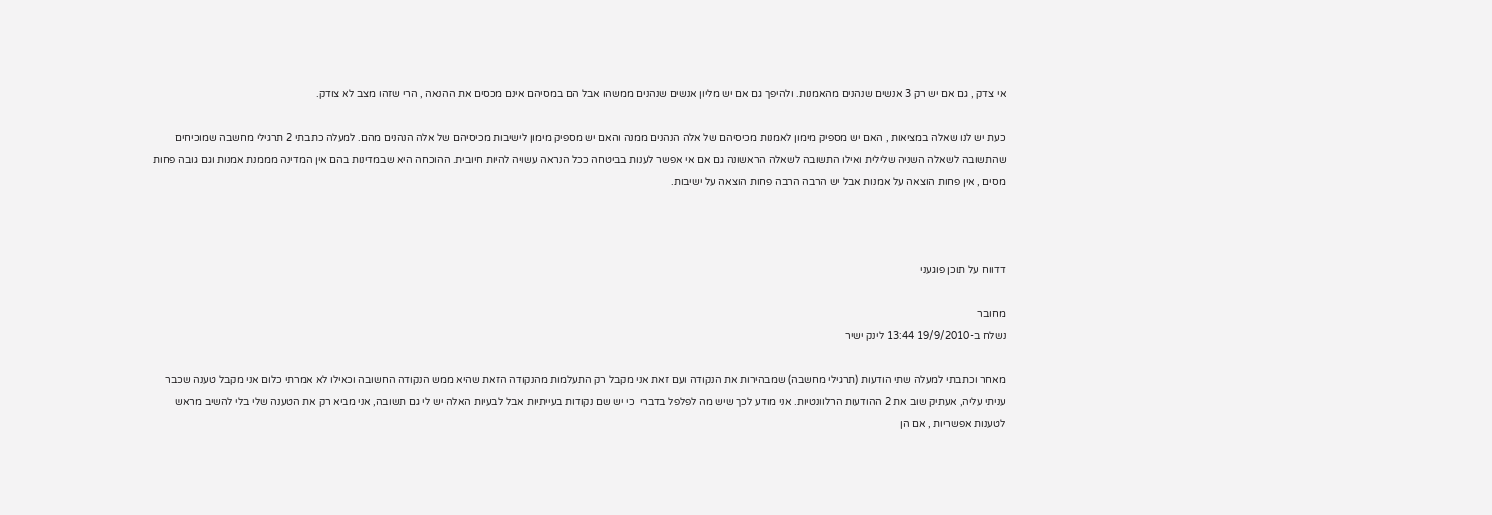אי צדק , גם אם יש רק 3 אנשים שנהנים מהאמנות. ולהיפך גם אם יש מליון אנשים שנהנים ממשהו אבל הם במסיהם אינם מכסים את ההנאה , הרי שזהו מצב לא צודק.

כעת יש לנו שאלה במציאות , האם יש מספיק מימון לאמנות מכיסיהם של אלה הנהנים ממנה והאם יש מספיק מימון לישיבות מכיסיהם של אלה הנהנים מהם. למעלה כתבתי 2 תרגילי מחשבה שמוכיחים שהתשובה לשאלה השניה שלילית ואילו התשובה לשאלה הראשונה גם אם אי אפשר לענות בביטחה ככל הנראה עשויה להיות חיובית. ההוכחה היא שבמדינות בהם אין המדינה מממנת אמנות וגם גובה פחות מסים , אין פחות הוצאה על אמנות אבל יש הרבה הרבה פחות הוצאה על ישיבות.



דדווח על תוכן פוגעני

מחובר
נשלח ב-19/9/2010 13:44 לינק ישיר

מאחר וכתבתי למעלה שתי הודעות (תרגילי מחשבה) שמבהירות את הנקודה ועם זאת אני מקבל רק התעלמות מהנקודה הזאת שהיא ממש הנקודה החשובה וכאילו לא אמרתי כלום אני מקבל טענה שכבר עניתי עליה, אעתיק שוב את 2 ההודעות הרלוונטיות. אני מודע לכך שיש מה לפלפל בדברי  כי יש שם נקודות בעייתיות אבל לבעיות האלה יש לי גם תשובה, אני מביא רק את הטענה שלי בלי להשיב מראש לטענות אפשריות , אם הן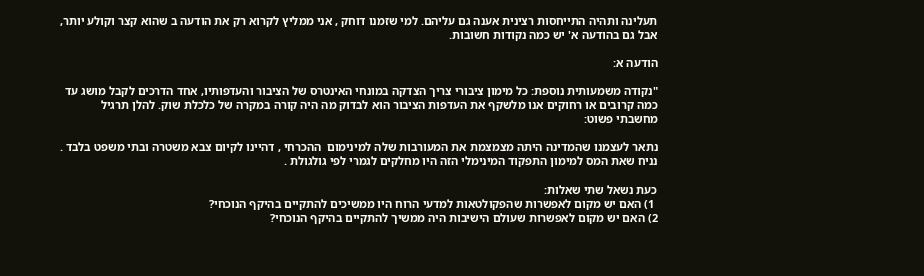תעלינה ותהיה התייחסות רצינית אענה גם עליהם. למי שזמנו דוחק , אני ממליץ לקרוא רק את הודעה ב שהוא קצר וקולע יותר, אבל גם בהודעה א' יש כמה נקודות חשובות.

הודעה א:

"נקודה משמעותית נוספת: כל מימון ציבורי צריך הצדקה במונחי האינטרס של הציבור והעדפותיו, אחד הדרכים לקבל מושג עד כמה קרובים או רחוקים אנו מלשקף את העדפות הציבור הוא לבדוק מה היה קורה במקרה של כלכלת שוק. להלן תרגיל מחשבתי פשוט:

נתאר לעצמנו שהמדינה היתה מצמצמת את המעורבות שלה למינימום  ההכרחי , דהיינו לקיום צבא משטרה ובתי משפט בלבד . נניח שאת המס למימון התפקוד המינימלי הזה היו מחלקים לגמרי לפי גולגולת .

כעת נשאל שתי שאלות:
 1) האם יש מקום לאפשרות שהפקולטאות למדעי הרוח היו ממשיכים להתקיים בהיקף הנוכחי?
2) האם יש מקום לאפשרות שעולם הישיבות היה ממשיך להתקיים בהיקף הנוכחי?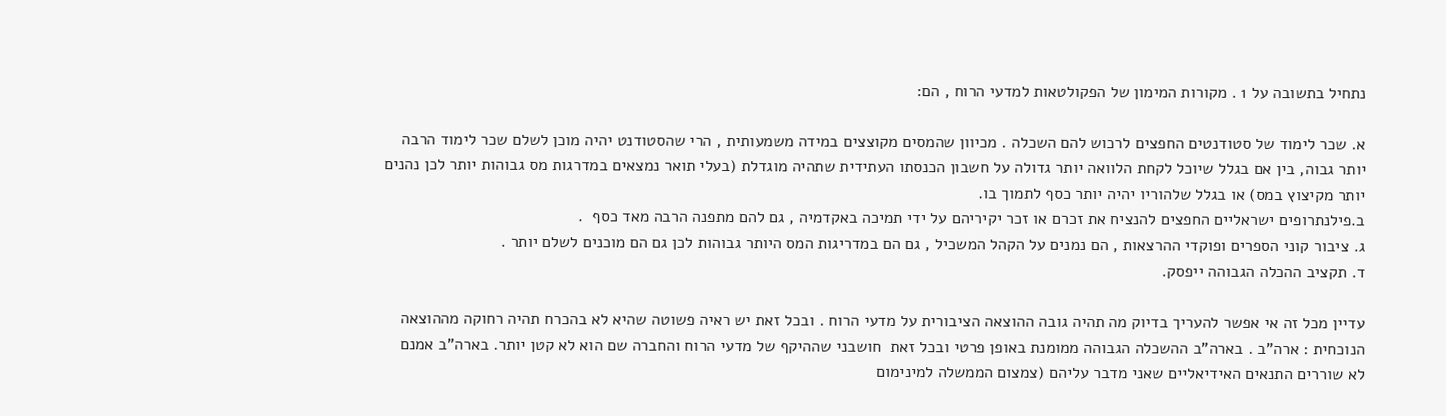נתחיל בתשובה על 1 . מקורות המימון של הפקולטאות למדעי הרוח , הם:

א. שכר לימוד של סטודנטים החפצים לרכוש להם השכלה . מכיוון שהמסים מקוצצים במידה משמעותית , הרי שהסטודנט יהיה מוכן לשלם שכר לימוד הרבה יותר גבוה, בין אם בגלל שיוכל לקחת הלוואה יותר גדולה על חשבון הכנסתו העתידית שתהיה מוגדלת (בעלי תואר נמצאים במדרגות מס גבוהות יותר לכן נהנים יותר מקיצוץ במס) או בגלל שלהוריו יהיה יותר כסף לתמוך בו.
ב.פילנתרופים ישראליים החפצים להנציח את זכרם או זכר יקיריהם על ידי תמיכה באקדמיה , גם להם מתפנה הרבה מאד כסף  .
ג. ציבור קוני הספרים ופוקדי ההרצאות , הם נמנים על הקהל המשכיל , גם הם במדריגות המס היותר גבוהות לכן גם הם מוכנים לשלם יותר .
ד. תקציב ההכלה הגבוהה ייפסק.

עדיין מכל זה אי אפשר להעריך בדיוק מה תהיה גובה ההוצאה הציבורית על מדעי הרוח . ובכל זאת יש ראיה פשוטה שהיא לא בהכרח תהיה רחוקה מההוצאה הנוכחית : ארה"ב . בארה"ב ההשכלה הגבוהה ממומנת באופן פרטי ובכל זאת  חושבני שההיקף של מדעי הרוח והחברה שם הוא לא קטן יותר. בארה"ב אמנם לא שוררים התנאים האידיאליים שאני מדבר עליהם (צמצום הממשלה למינימום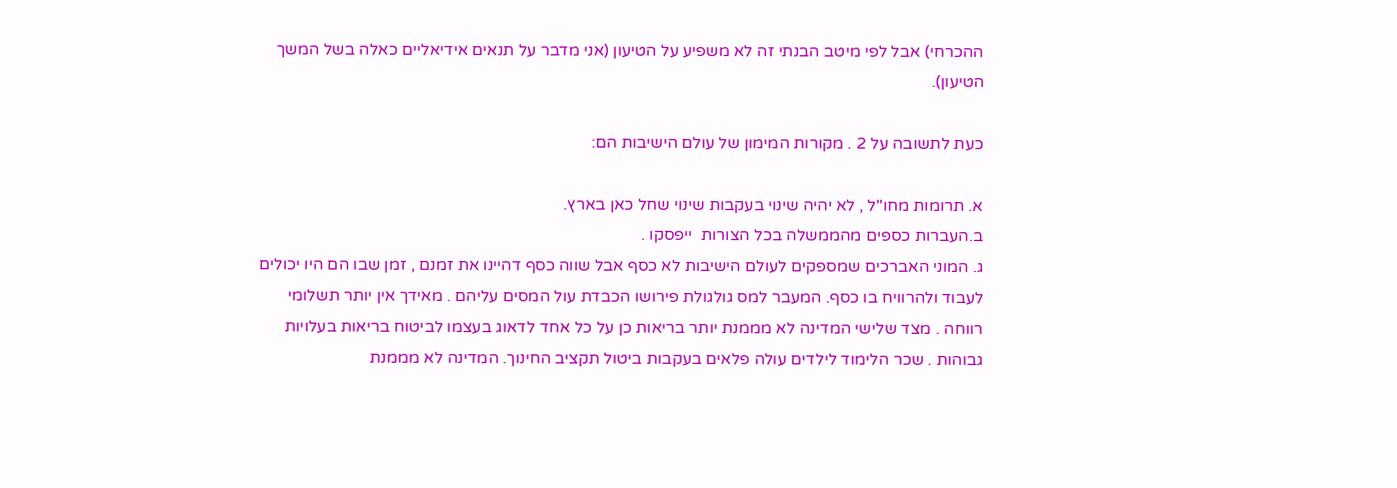ההכרחי) אבל לפי מיטב הבנתי זה לא משפיע על הטיעון (אני מדבר על תנאים אידיאליים כאלה בשל המשך הטיעון).

כעת לתשובה על 2 . מקורות המימון של עולם הישיבות הם:

א. תרומות מחו"ל , לא יהיה שינוי בעקבות שינוי שחל כאן בארץ.
ב.העברות כספים מהממשלה בכל הצורות  ייפסקו .
ג. המוני האברכים שמספקים לעולם הישיבות לא כסף אבל שווה כסף דהיינו את זמנם , זמן שבו הם היו יכולים לעבוד ולהרוויח בו כסף. המעבר למס גולגולת פירושו הכבדת עול המסים עליהם . מאידך אין יותר תשלומי רווחה . מצד שלישי המדינה לא מממנת יותר בריאות כן על כל אחד לדאוג בעצמו לביטוח בריאות בעלויות גבוהות . שכר הלימוד לילדים עולה פלאים בעקבות ביטול תקציב החינוך. המדינה לא מממנת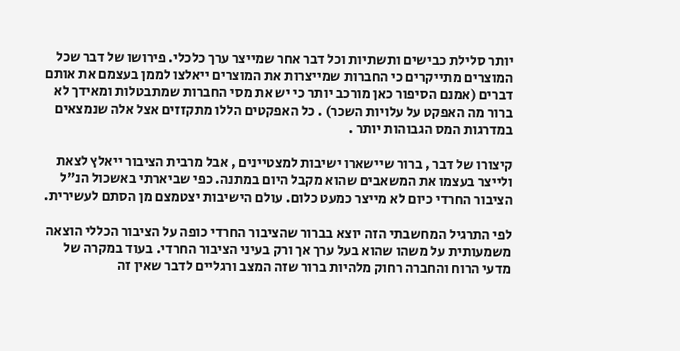יותר סלילת כבישים ותשתיות וכל דבר אחר שמייצר ערך כלכלי. פירושו של דבר שכל המוצרים מתייקרים כי החברות שמייצרות את המוצרים ייאלצו לממן בעצמם את אותם דברים (אמנם הסיפור כאן מורכב יותר כי יש את מסי החברות שמתבטלות ומאידך לא ברור מה האפקט על עלויות השכר) . כל האפקטים הללו מתקזזים אצל אלה שנמצאים במדרגות המס הגבוהות יותר .

קיצורו של דבר , ברור שיישארו ישיבות למצטיינים , אבל מרבית הציבור ייאלץ לצאת ולייצר בעצמו את המשאבים שהוא מקבל היום במתנה. כפי שביארתי באשכול הנ"ל הציבור החרדי כיום לא מייצר כמעט כלום. עולם הישיבות יצטמצם מן הסתם לעשירית.

לפי התרגיל המחשבתי הזה יוצא בברור שהציבור החרדי כופה על הציבור הכללי הוצאה משמעותית על משהו שהוא בעל ערך אך ורק בעיני הציבור החרדי. בעוד במקרה של מדעי הרוח והחברה רחוק מלהיות ברור שזה המצב ורגליים לדבר שאין זה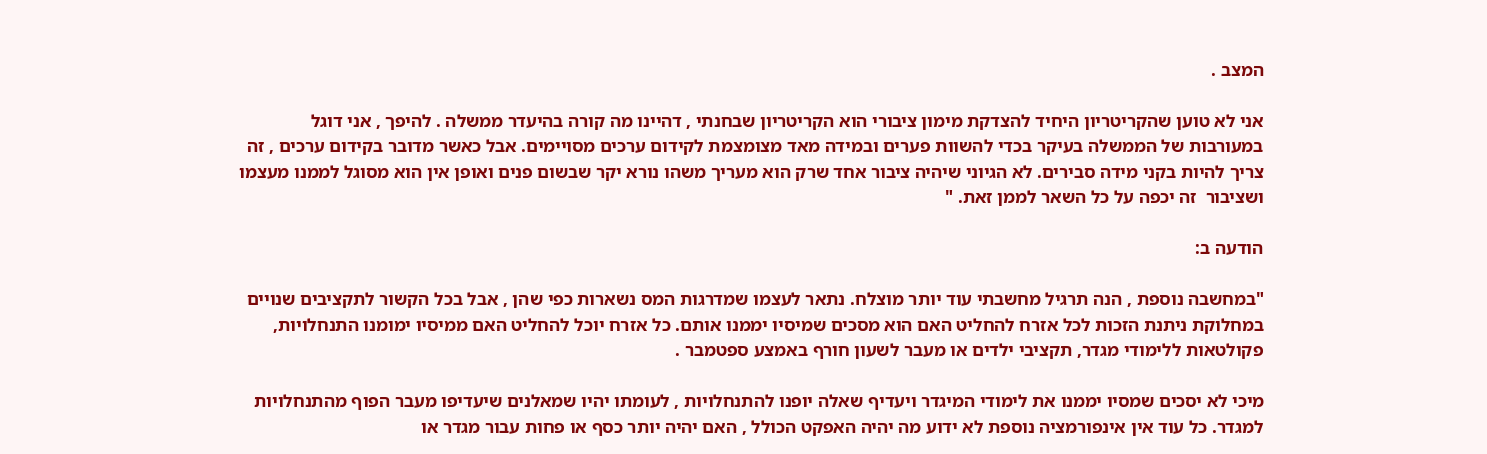המצב .

אני לא טוען שהקריטריון היחיד להצדקת מימון ציבורי הוא הקריטריון שבחנתי , דהיינו מה קורה בהיעדר ממשלה . להיפך , אני דוגל במעורבות של הממשלה בעיקר בכדי להשוות פערים ובמידה מאד מצומצמת לקידום ערכים מסויימים. אבל כאשר מדובר בקידום ערכים , זה צריך להיות בקני מידה סבירים. לא הגיוני שיהיה ציבור אחד שרק הוא מעריך משהו נורא יקר שבשום פנים ואופן אין הוא מסוגל לממנו מעצמו  ושציבור  זה יכפה על כל השאר לממן זאת. "

הודעה ב:

"במחשבה נוספת , הנה תרגיל מחשבתי עוד יותר מוצלח. נתאר לעצמו שמדרגות המס נשארות כפי שהן , אבל בכל הקשור לתקציבים שנויים במחלוקת ניתנת הזכות לכל אזרח להחליט האם הוא מסכים שמיסיו יממנו אותם. כל אזרח יוכל להחליט האם ממיסיו ימומנו התנחלויות, פקולטאות ללימודי מגדר, תקציבי ילדים או מעבר לשעון חורף באמצע ספטמבר .

מיכי לא יסכים שמסיו יממנו את לימודי המיגדר ויעדיף שאלה יופנו להתנחלויות , לעומתו יהיו שמאלנים שיעדיפו מעבר הפוף מהתנחלויות למגדר. כל עוד אין אינפורמציה נוספת לא ידוע מה יהיה האפקט הכולל , האם יהיה יותר כסף או פחות עבור מגדר או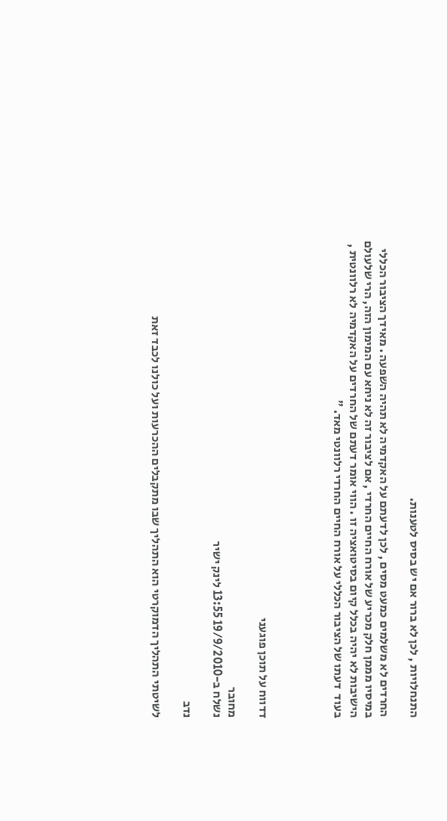התנחלויות , לכן לא ברור אם יש בסיס לטענות.

החרדים לא משלמים כמעט מסים , לכן לדעתם על האקדמיה לא תהיה השפעה . מאידך הציבור הכללי במיסיו מממן חלק מכריע של אורח החיים החרדי , אם לציבור זה לא ניחא עם המימון הזה, הרי שלעולם הישיבות לא יהיה בכלל קיום בסיטואציה זו . הווי אומר דעתם של החרדים על האקדמיה לא רלוונטית , בעוד  דעתו של הציבור הכללי על אורח החיים החרדי רלוונטי מאד. "




דדווח על תוכן פוגעני

מחובר
נשלח ב-19/9/2010 13:55 לינק ישיר

נדב

לשיטתי התהליך הדמוקרטי הוא התהליך שבו מתקבלים ההכרעות ועל כולנו לכבד זאת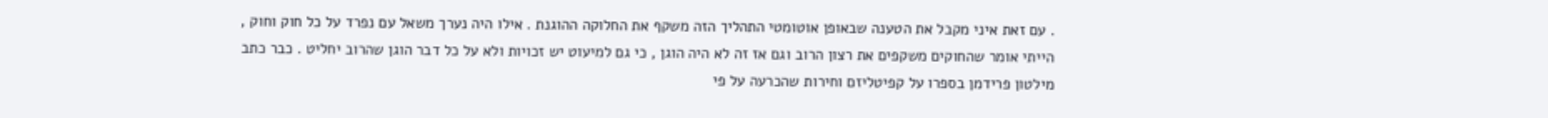. עם זאת איני מקבל את הטענה שבאופן אוטומטי התהליך הזה משקף את החלוקה ההוגנת . אילו היה נערך משאל עם נפרד על כל חוק וחוק , הייתי אומר שהחוקים משקפים את רצון הרוב וגם אז זה לא היה הוגן , כי גם למיעוט יש זכויות ולא על כל דבר הוגן שהרוב יחליט . כבר כתב מילטון פרידמן בספרו על קפיטליזם וחירות שהכרעה על פי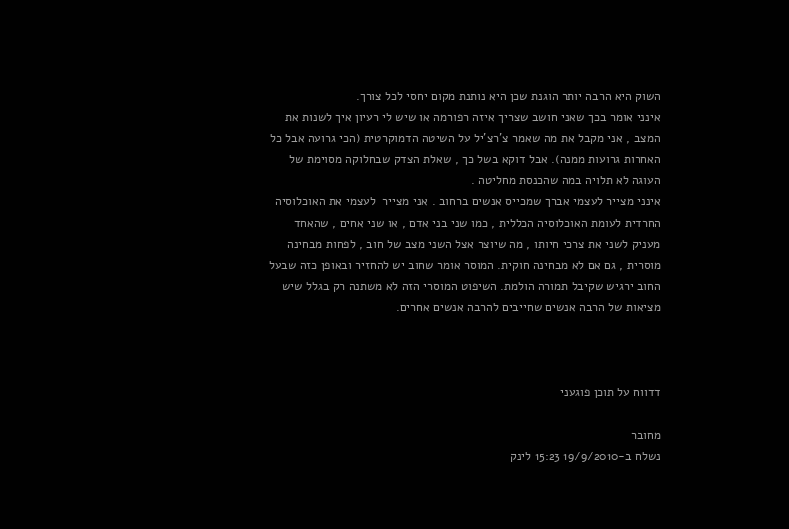השוק היא הרבה יותר הוגנת שכן היא נותנת מקום יחסי לכל צורך.
אינני אומר בכך שאני חושב שצריך איזה רפורמה או שיש לי רעיון איך לשנות את המצב , אני מקבל את מה שאמר צ'רצ'יל על השיטה הדמוקרטית (הכי גרועה אבל כל האחרות גרועות ממנה). אבל דוקא בשל כך , שאלת הצדק שבחלוקה מסוימת של העוגה לא תלויה במה שהכנסת מחליטה .
אינני מצייר לעצמי אברך שמכייס אנשים ברחוב . אני מצייר  לעצמי את האוכלוסיה החרדית לעומת האוכלוסיה הכללית , כמו שני בני אדם , או שני אחים , שהאחד מעניק לשני את צרכי חיותו , מה שיוצר אצל השני מצב של חוב , לפחות מבחינה מוסרית , גם אם לא מבחינה חוקית. המוסר אומר שחוב יש להחזיר ובאופן כזה שבעל החוב ירגיש שקיבל תמורה הולמת. השיפוט המוסרי הזה לא משתנה רק בגלל שיש מציאות של הרבה אנשים שחייבים להרבה אנשים אחרים.



דדווח על תוכן פוגעני

מחובר
נשלח ב-19/9/2010 15:23 לינק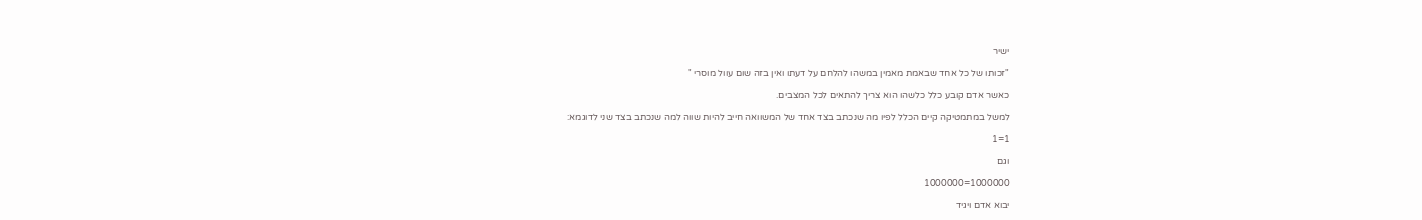ישיר

"זכותו של כל אחד שבאמת מאמין במשהו להלחם על דעתו ואין בזה שום עוול מוסרי "

כאשר אדם קובע כלל כלשהו הוא צריך להתאים לכל המצבים.

למשל במתמטיקה קיים הכלל לפיו מה שנכתב בצד אחד של המשוואה חייב להיות שווה למה שנכתב בצד שני לדוגמא:

1=1

וגם

1000000=1000000

יבוא אדם ויגיד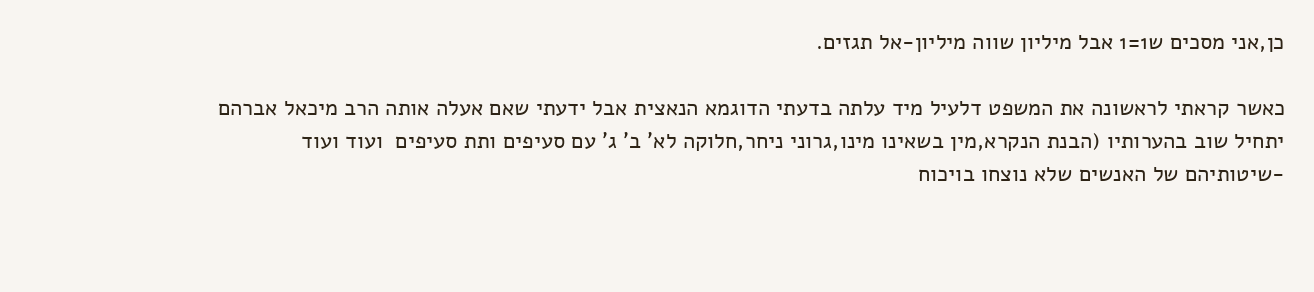כן,אני מסכים ש1=1 אבל מיליון שווה מיליון-אל תגזים.

כאשר קראתי לראשונה את המשפט דלעיל מיד עלתה בדעתי הדוגמא הנאצית אבל ידעתי שאם אעלה אותה הרב מיכאל אברהם יתחיל שוב בהערותיו (הבנת הנקרא,מין בשאינו מינו,גרוני ניחר,חלוקה לא' ב' ג' עם סעיפים ותת סעיפים  ועוד ועוד -שיטותיהם של האנשים שלא נוצחו בויכוח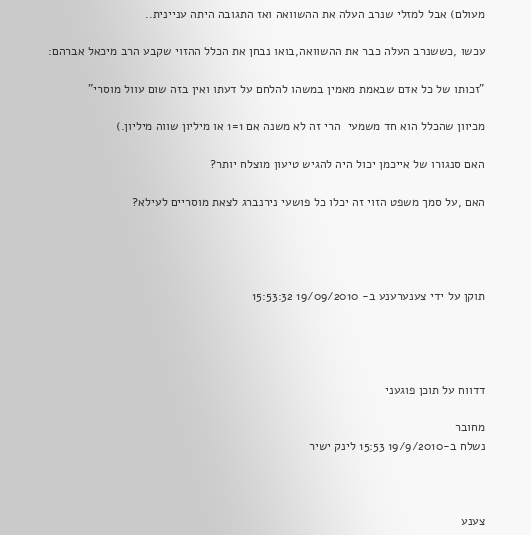מעולם) אבל למזלי שנרב העלה את ההשוואה ואז התגובה היתה עניינית..

עכשו ,כששנרב העלה כבר את ההשוואה,בואו נבחן את הכלל ההזוי שקבע הרב מיכאל אברהם:

"זכותו של כל אדם שבאמת מאמין במשהו להלחם על דעתו ואין בזה שום עוול מוסרי"

מכיוון שהכלל הוא חד משמעי  הרי זה לא משנה אם 1=1 או מיליון שווה מיליון.)

האם סנגורו של אייכמן יכול היה להגיש טיעון מוצלח יותר?

האם ,על סמך משפט הזוי זה יכלו כל פושעי נירנברג לצאת מוסריים לעילא?




תוקן על ידי צענערענע ב- 19/09/2010 15:53:32




דדווח על תוכן פוגעני

מחובר
נשלח ב-19/9/2010 15:53 לינק ישיר



צענע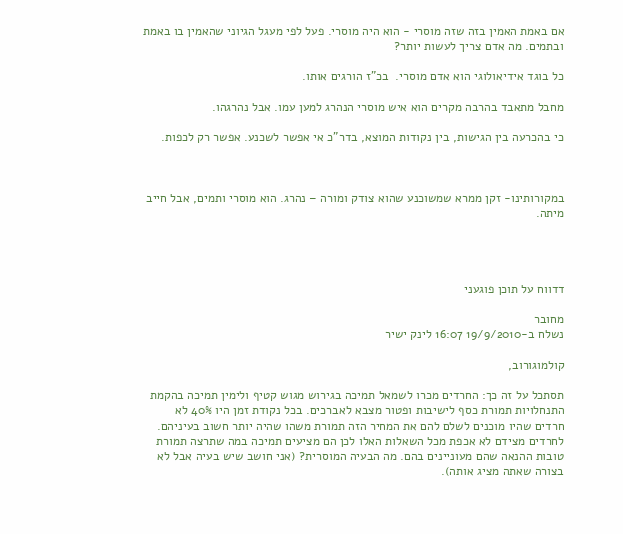אם באמת האמין בזה שזה מוסרי - הוא היה מוסרי. פעל לפי מעגל הגיוני שהאמין בו באמת ובתמים. מה אדם צריך לעשות יותר?

כל בוגד אידיאולוגי הוא אדם מוסרי.  בכ"ז הורגים אותו.

מחבל מתאבד בהרבה מקרים הוא איש מוסרי הנהרג למען עמו. אבל נהרגהו.

כי בהכרעה בין הגישות, בין נקודות המוצא, בדר"כ אי אפשר לשכנע. אפשר רק לכפות.



במקורותינו- זקן ממרא שמשוכנע שהוא צודק ומורה – נהרג. הוא מוסרי ותמים, אבל חייב מיתה.




דדווח על תוכן פוגעני

מחובר
נשלח ב-19/9/2010 16:07 לינק ישיר

קולמוגורוב,

תסתכל על זה כך: החרדים מכרו לשמאל תמיכה בגירוש מגוש קטיף ולימין תמיכה בהקמת התנחלויות תמורת כסף לישיבות ופטור מצבא לאברכים. בכל נקודת זמן היו 40% לא חרדים שהיו מוכנים לשלם להם את המחיר הזה תמורת משהו שהיה יותר חשוב בעיניהם. לחרדים מצידם לא אכפת מכל השאלות האלו לכן הם מציעים תמיכה במה שתרצה תמורת טובות ההנאה שהם מעוניינים בהם. מה הבעיה המוסרית? (אני חושב שיש בעיה אבל לא בצורה שאתה מציג אותה).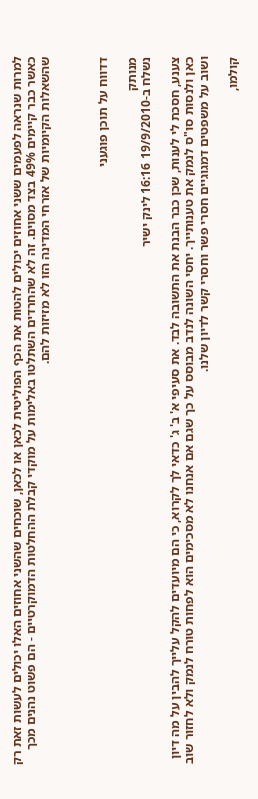למרות שנראה לפעמים ששני אחוזים יכולים להטות את הכף הפוליטית לכאן או לכאן, שוכחים שהשני אחוזים האלו יכולים לעשות זאת רק כאשר כבר קיימים 49% בצד מסוים. זה לא שהחרדים השתלטו באלימות על מוקדי קבלת ההחלטות הדמוקרטיים - הם פשוט נהנים מכך שהשאלות הקיומיות של אזרחי המדינה הזו לא מזיזות להם.



דדווח על תוכן פוגעני

מנותק
נשלח ב-19/9/2010 16:16 לינק ישיר

צענע, חסכת לי לענות, שכן כבר הבנת את התשובה לבד. את סעיפי א' ב' ג' כדאי לך לקרוא, כי הם מיועדים להקל עלייך להבין על מה דיון כאן ולנסות סו"ס לנמק את טענותייך. יחסי השונה לנדב מבוסס על כך שגם אם אנחנו לא מסכימים הוא לפחות טורח לנמק ולא לחזור שוב ושוב על משפטים דמגוגיים חסרי פשר וחסרי קשר לדיון שלנו.

קולמו,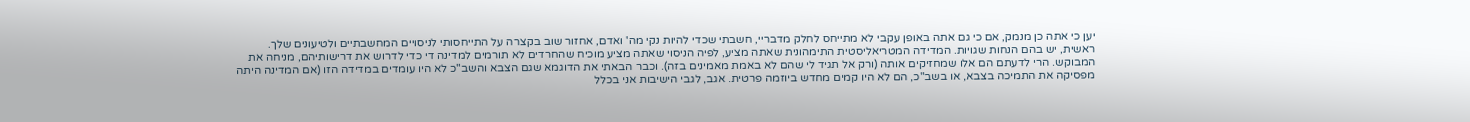יען כי אתה כן מנמק, אם כי גם אתה באופן עקבי לא מתייחס לחלק מדבריי, חשבתי שכדי להיות נקי מה' ואדם, אחזור שוב בקצרה על התייחסותי לניסויים המחשבתיים ולטיעונים שלך.
ראשית, יש בהם הנחות שגויות. המדידה המטריאליסטית התימהונית שאתה מציע, לפיה הניסוי שאתה מציע מוכיח שהחרדים לא תורמים למדינה די כדי לדרוש את דרישותיהם, מניחה את המבוקש. הרי לדעתם הם אלו שמחזיקים אותה (ורק אל תגיד לי שהם לא באמת מאמינים בזה). וכבר הבאתי את הדוגמא שגם הצבא והשב"כ לא היו עומדים במדידה הזו (אם המדינה היתה מפסיקה את התמיכה בצבא, או בשב"כ, הם לא היו קמים מחדש ביוזמה פרטית. אגב, לגבי הישיבות אני בכלל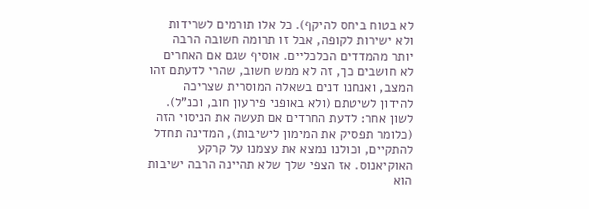לא בטוח ביחס להיקף). כל אלו תורמים לשרידות ולא ישירות לקופה, אבל זו תרומה חשובה הרבה יותר מהמדדים הכלכליים. אוסיף שגם אם האחרים לא חושבים כך, זה לא ממש חשוב, שהרי לדעתם זהו המצב, ואנחנו דנים בשאלה המוסרית שצריכה להידון לשיטתם (ולא באופני פירעון חוב, וכנ"ל).
לשון אחר: לדעת החרדים אם תעשה את הניסוי הזה (כלומר תפסיק את המימון לישיבות), המדינה תחדל להתקיים, וכולנו נמצא את עצמנו על קרקע האוקיאנוס. אז הצפי שלך שלא תהיינה הרבה ישיבות הוא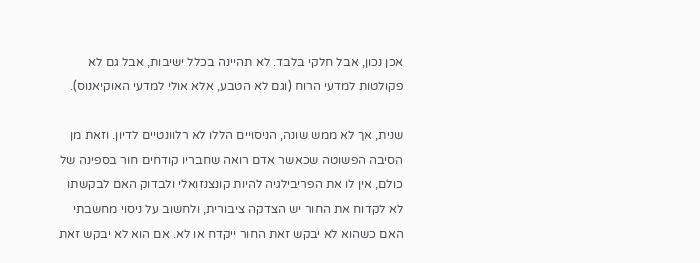אכן נכון, אבל חלקי בלבד. לא תהיינה בכלל ישיבות, אבל גם לא פקולטות למדעי הרוח (וגם לא הטבע, אלא אולי למדעי האוקיאנוס).

שנית, אך לא ממש שונה, הניסויים הללו לא רלוונטיים לדיון. וזאת מן הסיבה הפשוטה שכאשר אדם רואה שחבריו קודחים חור בספינה של כולם, אין לו את הפריבילגיה להיות קונצנזואלי ולבדוק האם לבקשתו לא לקדוח את החור יש הצדקה ציבורית, ולחשוב על ניסוי מחשבתי האם כשהוא לא יבקש זאת החור ייקדח או לא. אם הוא לא יבקש זאת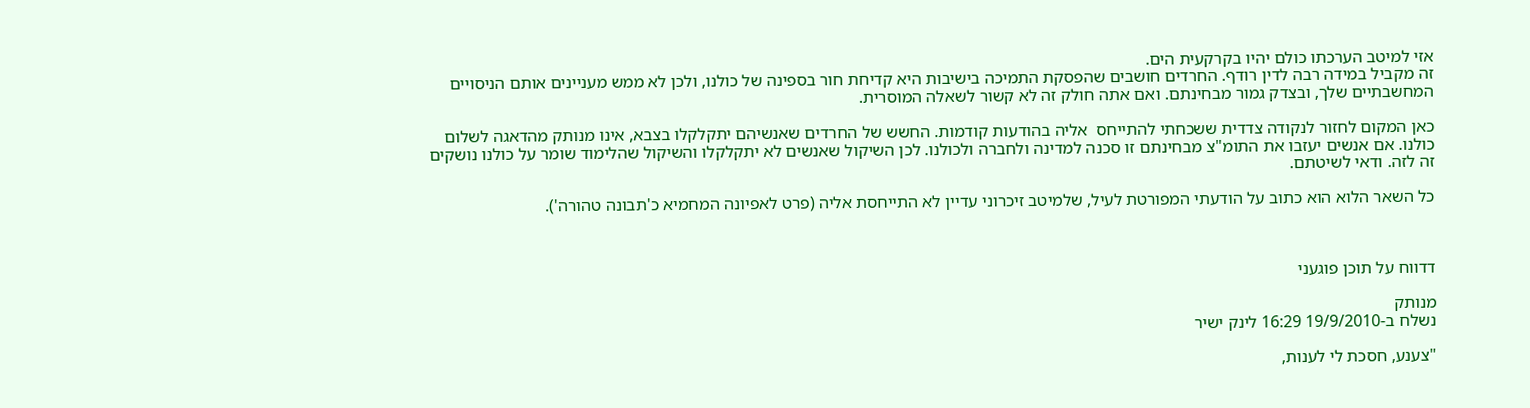אזי למיטב הערכתו כולם יהיו בקרקעית הים.
זה מקביל במידה רבה לדין רודף. החרדים חושבים שהפסקת התמיכה בישיבות היא קדיחת חור בספינה של כולנו, ולכן לא ממש מעניינים אותם הניסויים המחשבתיים שלך, ובצדק גמור מבחינתם. ואם אתה חולק זה לא קשור לשאלה המוסרית.

כאן המקום לחזור לנקודה צדדית ששכחתי להתייחס  אליה בהודעות קודמות. החשש של החרדים שאנשיהם יתקלקלו בצבא, אינו מנותק מהדאגה לשלום כולנו. אם אנשים יעזבו את התומ"צ מבחינתם זו סכנה למדינה ולחברה ולכולנו. לכן השיקול שאנשים לא יתקלקלו והשיקול שהלימוד שומר על כולנו נושקים זה לזה. ודאי לשיטתם.

כל השאר הלוא הוא כתוב על הודעתי המפורטת לעיל, שלמיטב זיכרוני עדיין לא התייחסת אליה (פרט לאפיונה המחמיא כ'תבונה טהורה').



דדווח על תוכן פוגעני

מנותק
נשלח ב-19/9/2010 16:29 לינק ישיר

"צענע, חסכת לי לענות,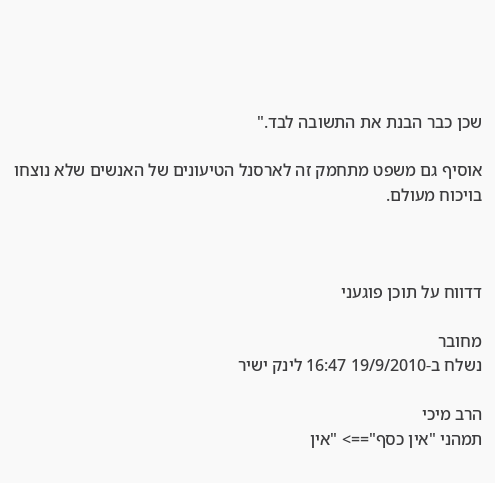שכן כבר הבנת את התשובה לבד."

אוסיף גם משפט מתחמק זה לארסנל הטיעונים של האנשים שלא נוצחו בויכוח מעולם.



דדווח על תוכן פוגעני

מחובר
נשלח ב-19/9/2010 16:47 לינק ישיר

הרב מיכי
תמהני "אין כסף"==> "אין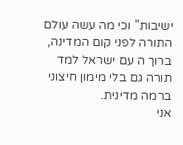ישיבות" וכי מה עשה עולם התורה לפני קום המדינה, ברוך ה עם ישראל למד תורה גם בלי מימון חיצוני ברמה מדינית.
אני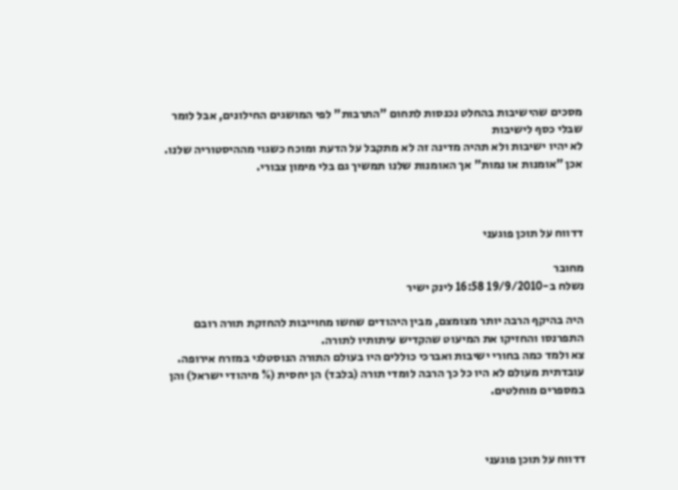מסכים שהישיבות בהחלט נכנסות לתחום "התרבות" לפי המושגים החילונים, אבל לומר שבלי כסף לישיבות
לא יהיו ישיבות ולא תהיה מדינה זה לא מתקבל על הדעת ומוכח כשגוי מההיסטוריה שלנו.
אכן "אומנות או נמות" אך האומנות שלנו תמשיך גם בלי מימון צבורי.



דדווח על תוכן פוגעני

מחובר
נשלח ב-19/9/2010 16:58 לינק ישיר

היה בהיקף הרבה יותר מצומצם, מבין היהודים שחשו מחוייבות להחזקת תורה רובם התפרנסו והחזיקו את המיעוט שהקדיש עיתותיו לתורה.
צא ולמד כמה בחורי ישיבות ואברכי כוללים היו בעולם התורה הנוסטלגי במזרח אירופה.
עובדתית מעולם לא היו כל כך הרבה לומדי תורה (בלבד) הן יחסית (% מיהודי ישראל) והן במספרים מוחלטים.



דדווח על תוכן פוגעני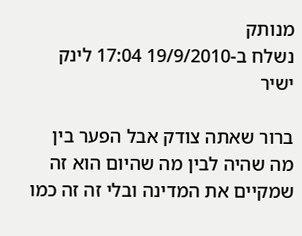מנותק
נשלח ב-19/9/2010 17:04 לינק ישיר

ברור שאתה צודק אבל הפער בין מה שהיה לבין מה שהיום הוא זה שמקיים את המדינה ובלי זה זה כמו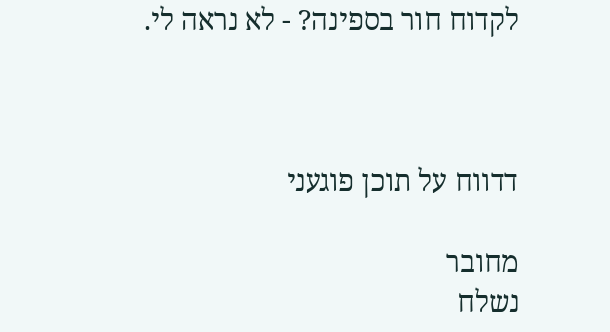לקדוח חור בספינה? - לא נראה לי.



דדווח על תוכן פוגעני

מחובר
נשלח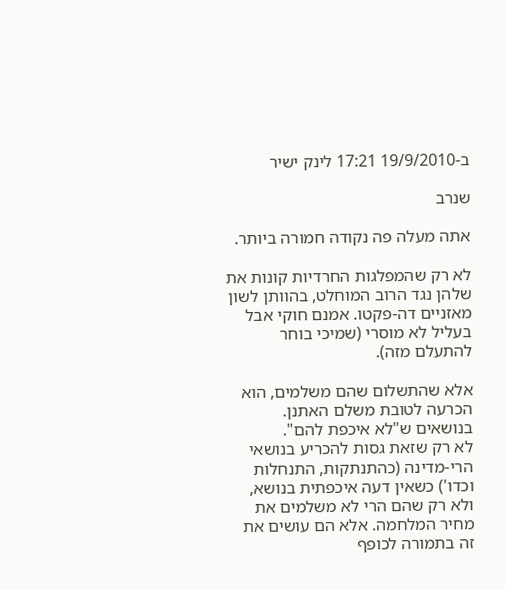ב-19/9/2010 17:21 לינק ישיר

שנרב

אתה מעלה פה נקודה חמורה ביותר.

לא רק שהמפלגות החרדיות קונות את שלהן נגד הרוב המוחלט, בהוותן לשון מאזניים דה-פקטו. אמנם חוקי אבל בעליל לא מוסרי (שמיכי בוחר להתעלם מזה).

אלא שהתשלום שהם משלמים, הוא הכרעה לטובת משלם האתנן. בנושאים ש"לא איכפת להם".
לא רק שזאת גסות להכריע בנושאי הרי-מדינה (כהתנתקות, התנחלות וכדו') כשאין דעה איכפתית בנושא, ולא רק שהם הרי לא משלמים את מחיר המלחמה. אלא הם עושים את זה בתמורה לכופף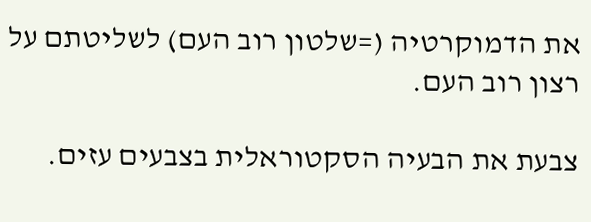את הדמוקרטיה (=שלטון רוב העם) לשליטתם על רצון רוב העם.

צבעת את הבעיה הסקטוראלית בצבעים עזים.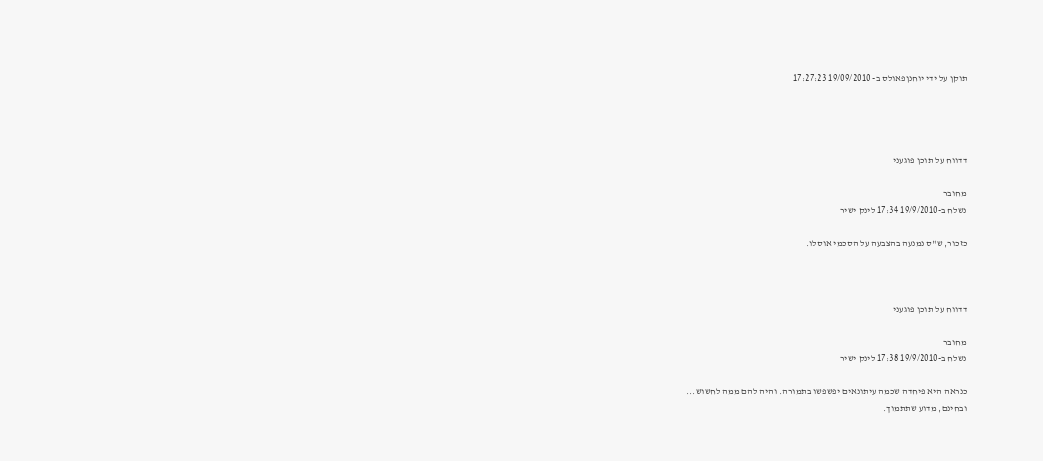תוקן על ידי יוחנןפאולס ב- 19/09/2010 17:27:23




דדווח על תוכן פוגעני

מחובר
נשלח ב-19/9/2010 17:34 לינק ישיר

כזכור, ש"ס נמנעה בהצבעה על הסכמי אוסלו.



דדווח על תוכן פוגעני

מחובר
נשלח ב-19/9/2010 17:38 לינק ישיר

כנראה היא פיחדה שכמה עיתונאים יפשפשו בתמורה. והיה להם ממה לחשוש...
ובחינם, מדוע שתתמוך.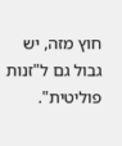חוץ מזה, יש גבול גם ל"זנות פוליטית".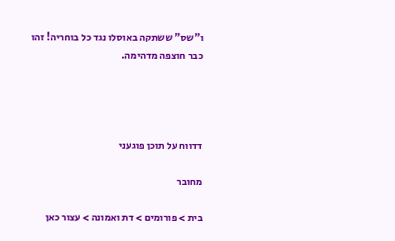ו"שס" ששתקה באוסלו נגד כל בוחריה! זהו כבר חוצפה מדהימה.




דדווח על תוכן פוגעני

מחובר

בית > פורומים > דת ואמונה > עצור כאן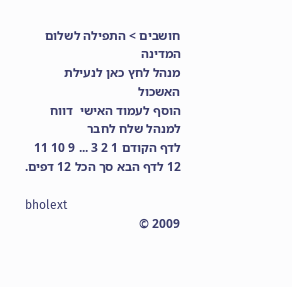חושבים > התפילה לשלום המדינה
מנהל לחץ כאן לנעילת האשכול
הוסף לעמוד האישי  דווח למנהל שלח לחבר
לדף הקודם 1 2 3 ... 9 10 11 12 לדף הבא סך הכל 12 דפים.

bholext
2009 ©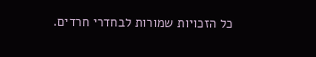כל הזכויות שמורות לבחדרי חרדים.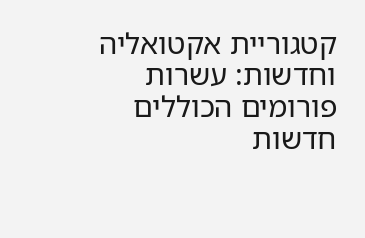קטגוריית אקטואליה וחדשות: עשרות פורומים הכוללים חדשות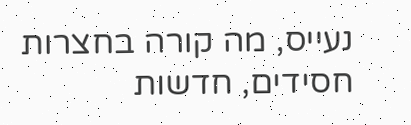נעייס, מה קורה בחצרות חסידים, חדשות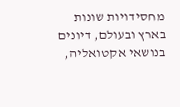מחסידויות שונות בארץ ובעולם, דיונים בנושאי אקטואליה,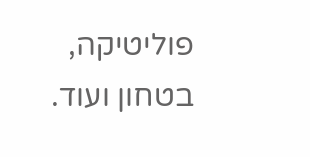פוליטיקה, בטחון ועוד.